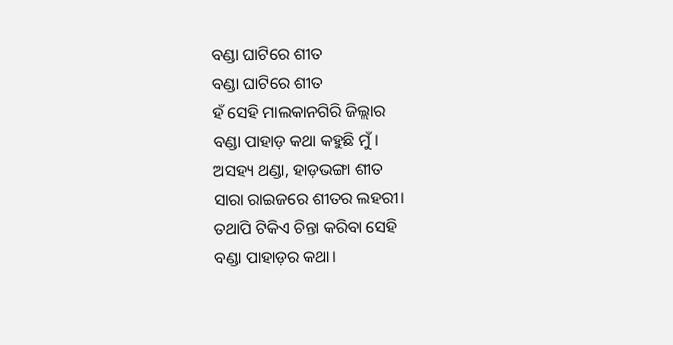ବଣ୍ଡା ଘାଟିରେ ଶୀତ
ବଣ୍ଡା ଘାଟିରେ ଶୀତ
ହଁ ସେହି ମାଲକାନଗିରି ଜିଲ୍ଲାର
ବଣ୍ଡା ପାହାଡ଼ କଥା କହୁଛି ମୁଁ।
ଅସହ୍ୟ ଥଣ୍ଡା, ହାଡ଼ଭଙ୍ଗା ଶୀତ
ସାରା ରାଇଜରେ ଶୀତର ଲହରୀ।
ତଥାପି ଟିକିଏ ଚିନ୍ତା କରିବା ସେହି
ବଣ୍ଡା ପାହାଡ଼ର କଥା।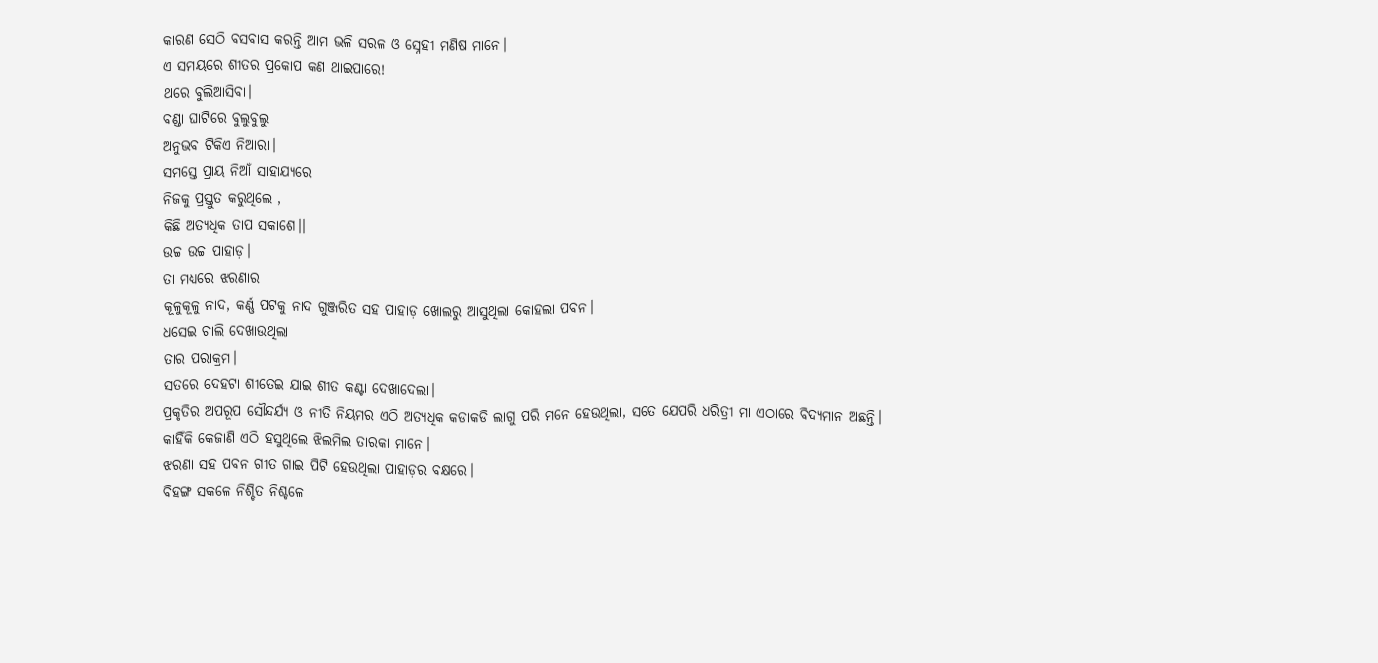କାରଣ ସେଠି ବସବାସ କରନ୍ତି ଆମ ଭଳି ସରଳ ଓ ସ୍ନେହୀ ମଣିଷ ମାନେ।
ଏ ସମୟରେ ଶୀତର ପ୍ରକୋପ କଣ ଥାଇପାରେ!
ଥରେ ବୁଲିଆସିବା।
ବଣ୍ଡା ଘାଟିରେ ବୁଲୁବୁଲୁ
ଅନୁଭବ ଟିକିଏ ନିଆରା।
ସମସ୍ତେ ପ୍ରାୟ ନିଆଁ ସାହାଯ୍ୟରେ
ନିଜକୁ ପ୍ରସ୍ତୁତ କରୁଥିଲେ ,
କିଛି ଅତ୍ୟଧିକ ତାପ ସକାଶେ।।
ଉଚ୍ଚ ଉଚ୍ଚ ପାହାଡ଼।
ତା ମଧ୍ୟରେ ଝରଣାର
କୂଳୁକୂଳୁ ନାଦ, କର୍ଣ୍ଣ ପଟକୁ ନାଦ ଗୁଞ୍ଜରିତ ସହ ପାହାଡ଼ ଖୋଲରୁ ଆସୁଥିଲା କୋହଲା ପବନ।
ଧସେଇ ଚାଲି ଦେଖାଉଥିଲା
ତାର ପରାକ୍ରମ।
ସତରେ ଦେହଟା ଶୀତେଇ ଯାଇ ଶୀତ କଣ୍ଟା ଦେଖାଦେଲା।
ପ୍ରକୃତିର ଅପରୂପ ସୌନ୍ଦର୍ଯ୍ୟ ଓ ନୀତି ନିୟମର ଏଠି ଅତ୍ୟଧିକ କଡାକଡି ଲାଗୁ ପରି ମନେ ହେଉଥିଲା, ସତେ ଯେପରି ଧରିତ୍ରୀ ମା ଏଠାରେ ବିଦ୍ୟମାନ ଅଛନ୍ତି।
କାହିଁକି କେଜାଣି ଏଠି ହସୁଥିଲେ ଝିଲମିଲ ତାରକା ମାନେ।
ଝରଣା ସହ ପବନ ଗୀତ ଗାଇ ପିଟି ହେଉଥିଲା ପାହାଡ଼ର ବକ୍ଷରେ।
ବିହଙ୍ଗ ସକଳେ ନିଶ୍ଚିତ ନିଶ୍ଚଳେ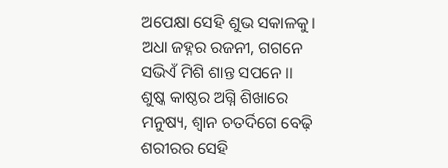ଅପେକ୍ଷା ସେହି ଶୁଭ ସକାଳକୁ।
ଅଧା ଜହ୍ନର ରଜନୀ, ଗଗନେ
ସଭିଏଁ ମିଶି ଶାନ୍ତ ସପନେ ।।
ଶୁଷ୍କ କାଷ୍ଠର ଅଗ୍ନି ଶିଖାରେ
ମନୁଷ୍ୟ, ଶ୍ବାନ ଚତର୍ଦିଗେ ବେଢ଼ି
ଶରୀରର ସେହି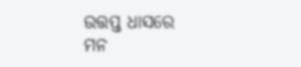ଉତ୍ତପ୍ତ ଧାସରେ
ମନ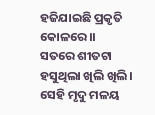ହଜିଯାଇଛି ପ୍ରକୃତି କୋଳରେ।।
ସତରେ ଶୀତଟା ହସୁଥିଲା ଖିଲି ଖିଲି।
ସେହି ମୃଦୁ ମଳୟ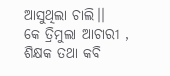ଆସୁଥିଲା ଚାଲି।।
କେ ତ୍ରିମୁଲା ଆଚାରୀ , ଶିକ୍ଷକ ତଥା କବି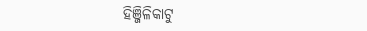ହିଞ୍ଜିଳିକାଟୁ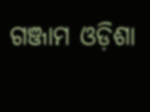ଗଞ୍ଜାମ ଓଡ଼ିଶା